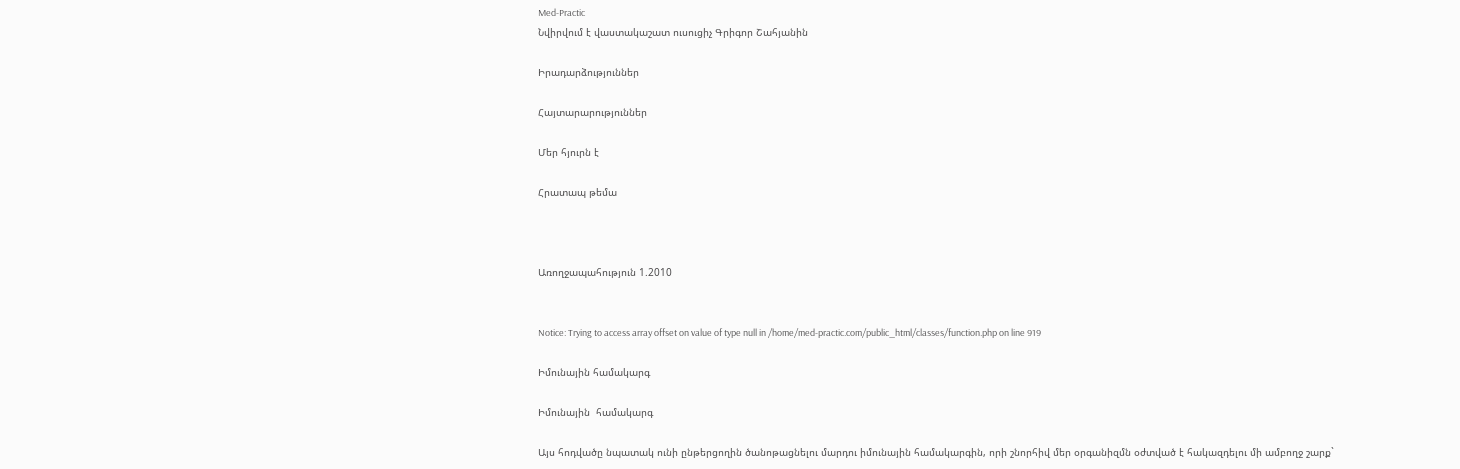Med-Practic
Նվիրվում է վաստակաշատ ուսուցիչ Գրիգոր Շահյանին

Իրադարձություններ

Հայտարարություններ

Մեր հյուրն է

Հրատապ թեմա



Առողջապահություն 1.2010


Notice: Trying to access array offset on value of type null in /home/med-practic.com/public_html/classes/function.php on line 919

Իմունային համակարգ

Իմունային  համակարգ

Այս հոդվածը նպատակ ունի ընթերցողին ծանոթացնելու մարդու իմունային համակարգին, որի շնորհիվ մեր օրգանիզմն օժտված է հակազդելու մի ամբողջ շարք`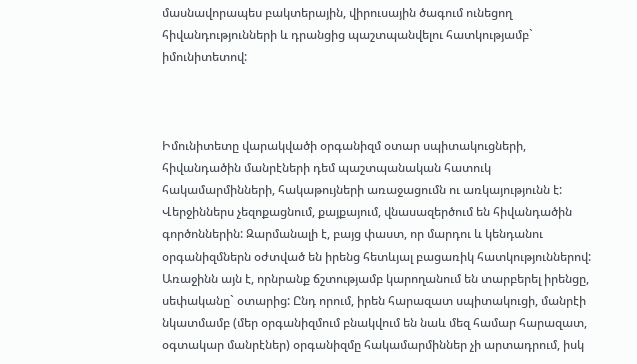մասնավորապես բակտերային, վիրուսային ծագում ունեցող հիվանդությունների և դրանցից պաշտպանվելու հատկությամբ` իմունիտետով:



Իմունիտետը վարակվածի օրգանիզմ օտար սպիտակուցների, հիվանդածին մանրէների դեմ պաշտպանական հատուկ հակամարմինների, հակաթույների առաջացումն ու առկայությունն է: Վերջիններս չեզոքացնում, քայքայում, վնասազերծում են հիվանդածին գործոններին: Զարմանալի է, բայց փաստ, որ մարդու և կենդանու օրգանիզմներն օժտված են իրենց հետևյալ բացառիկ հատկություններով: Առաջինն այն է, որնրանք ճշտությամբ կարողանում են տարբերել իրենցը, սեփականը` օտարից: Ընդ որում, իրեն հարազատ սպիտակուցի, մանրէի նկատմամբ (մեր օրգանիզմում բնակվում են նաև մեզ համար հարազատ, օգտակար մանրէներ) օրգանիզմը հակամարմիններ չի արտադրում, իսկ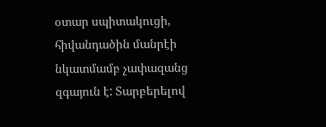օտար սպիտակուցի, հիվանդածին մանրէի նկատմամբ չափազանց զգայուն է: Տարբերելով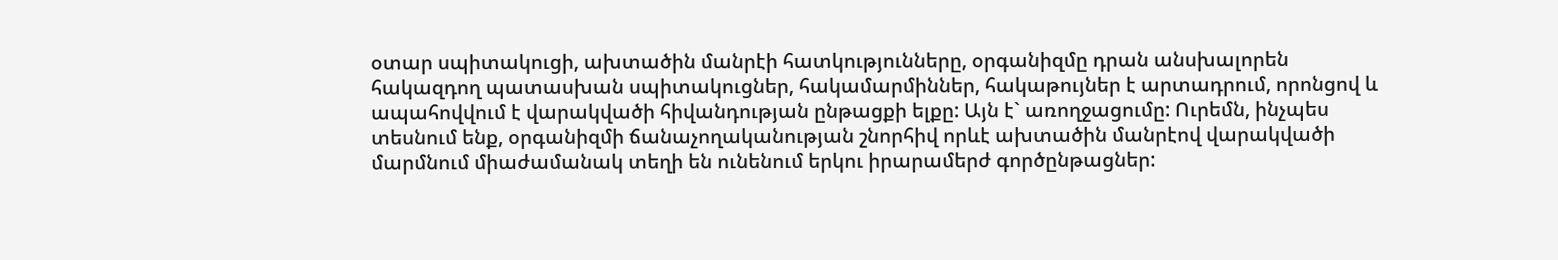օտար սպիտակուցի, ախտածին մանրէի հատկությունները, օրգանիզմը դրան անսխալորեն հակազդող պատասխան սպիտակուցներ, հակամարմիններ, հակաթույներ է արտադրում, որոնցով և ապահովվում է վարակվածի հիվանդության ընթացքի ելքը: Այն է` առողջացումը: Ուրեմն, ինչպես տեսնում ենք, օրգանիզմի ճանաչողականության շնորհիվ որևէ ախտածին մանրէով վարակվածի մարմնում միաժամանակ տեղի են ունենում երկու իրարամերժ գործընթացներ: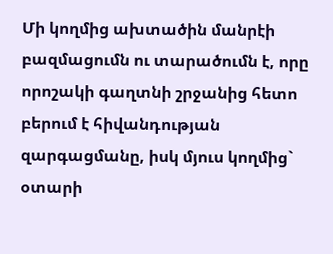Մի կողմից ախտածին մանրէի բազմացումն ու տարածումն է, որը որոշակի գաղտնի շրջանից հետո բերում է հիվանդության զարգացմանը, իսկ մյուս կողմից` օտարի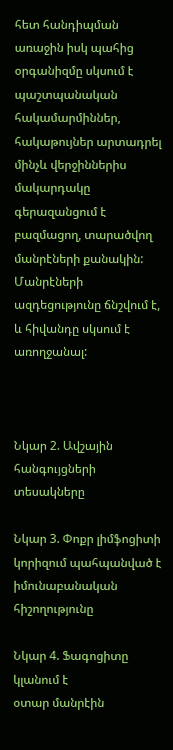հետ հանդիպման առաջին իսկ պահից օրգանիզմը սկսում է պաշտպանական հակամարմիններ, հակաթույներ արտադրել մինչև վերջիններիս մակարդակը գերազանցում է բազմացող, տարածվող մանրէների քանակին: Մանրէների ազդեցությունը ճնշվում է, և հիվանդը սկսում է առողջանալ:



Նկար 2. Ավշային հանգույցների տեսակները

Նկար 3. Փոքր լիմֆոցիտի կորիզում պահպանված է իմունաբանական հիշողությունը

Նկար 4. Ֆագոցիտը կլանում է
օտար մանրէին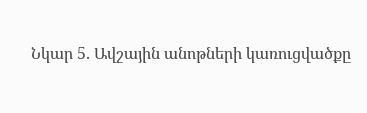Նկար 5. Ավշային անոթների կառուցվածքը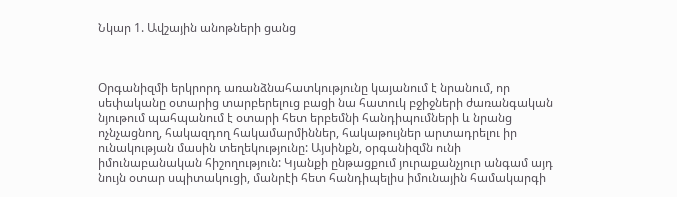Նկար 1. Ավշային անոթների ցանց



Օրգանիզմի երկրորդ առանձնահատկությունը կայանում է նրանում, որ սեփականը օտարից տարբերելուց բացի նա հատուկ բջիջների ժառանգական նյութում պահպանում է օտարի հետ երբեմնի հանդիպումների և նրանց ոչնչացնող, հակազդող հակամարմիններ, հակաթույներ արտադրելու իր ունակության մասին տեղեկությունը: Այսինքն, օրգանիզմն ունի իմունաբանական հիշողություն: Կյանքի ընթացքում յուրաքանչյուր անգամ այդ նույն օտար սպիտակուցի, մանրէի հետ հանդիպելիս իմունային համակարգի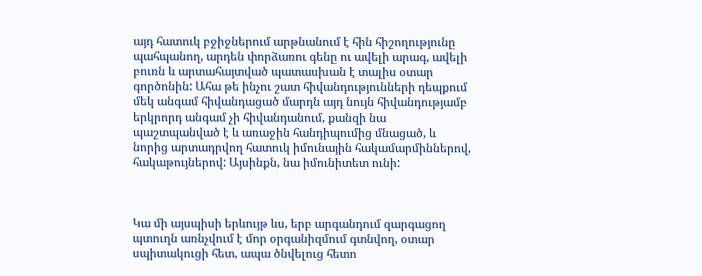այդ հատուկ բջիջներում արթնանում է հին հիշողությունը պահպանող, արդեն փորձառու գենը ու ավելի արագ, ավելի բուռն և արտահայտված պատասխան է տալիս օտար գործոնին: Ահա թե ինչու շատ հիվանդությունների դեպքում մեկ անգամ հիվանդացած մարդն այդ նույն հիվանդությամբ երկրորդ անգամ չի հիվանդանում, քանզի նա պաշտպանված է և առաջին հանդիպումից մնացած, և նորից արտադրվող հատուկ իմունային հակամարմիններով, հակաթույներով: Այսինքն, նա իմունիտետ ունի:



Կա մի այսպիսի երևույթ ևս, երբ արգանդում զարգացող պտուղն առնչվում է մոր օրգանիզմում գտնվող, օտար սպիտակուցի հետ, ապա ծնվելուց հետո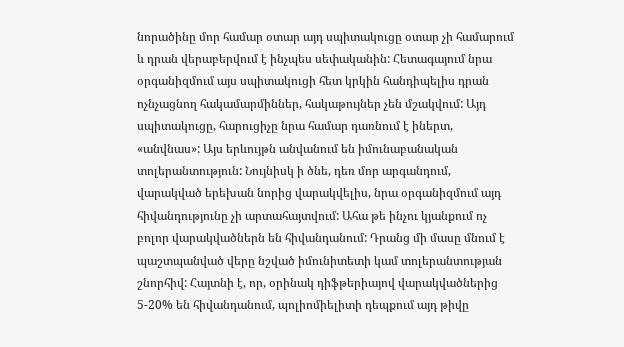նորածինը մոր համար օտար այդ սպիտակուցը օտար չի համարում և դրան վերաբերվում է ինչպես սեփականին: Հետագայում նրա օրգանիզմում այս սպիտակուցի հետ կրկին հանդիպելիս դրան ոչնչացնող հակամարմիններ, հակաթույներ չեն մշակվում: Այդ սպիտակուցը, հարուցիչը նրա համար դառնում է իներտ, «անվնաս»: Այս երևույթն անվանում են իմունաբանական տոլերանտություն: Նույնիսկ ի ծնե, դեռ մոր արգանդում, վարակված երեխան նորից վարակվելիս, նրա օրգանիզմում այդ հիվանդությունը չի արտահայտվում: Ահա թե ինչու կյանքում ոչ բոլոր վարակվածներն են հիվանդանում: Դրանց մի մասը մնում է պաշտպանված վերը նշված իմունիտետի կամ տոլերանտության շնորհիվ: Հայտնի է, որ, օրինակ դիֆթերիայով վարակվածներից 5-20% են հիվանդանում, պոլիոմիելիտի դեպքում այդ թիվը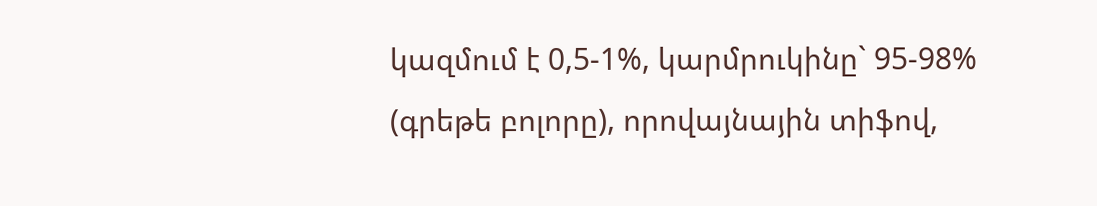կազմում է 0,5-1%, կարմրուկինը` 95-98% (գրեթե բոլորը), որովայնային տիֆով,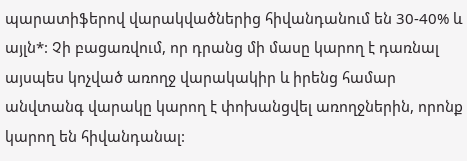պարատիֆերով վարակվածներից հիվանդանում են 30-40% և այլն*: Չի բացառվում, որ դրանց մի մասը կարող է դառնալ այսպես կոչված առողջ վարակակիր և իրենց համար անվտանգ վարակը կարող է փոխանցվել առողջներին, որոնք կարող են հիվանդանալ: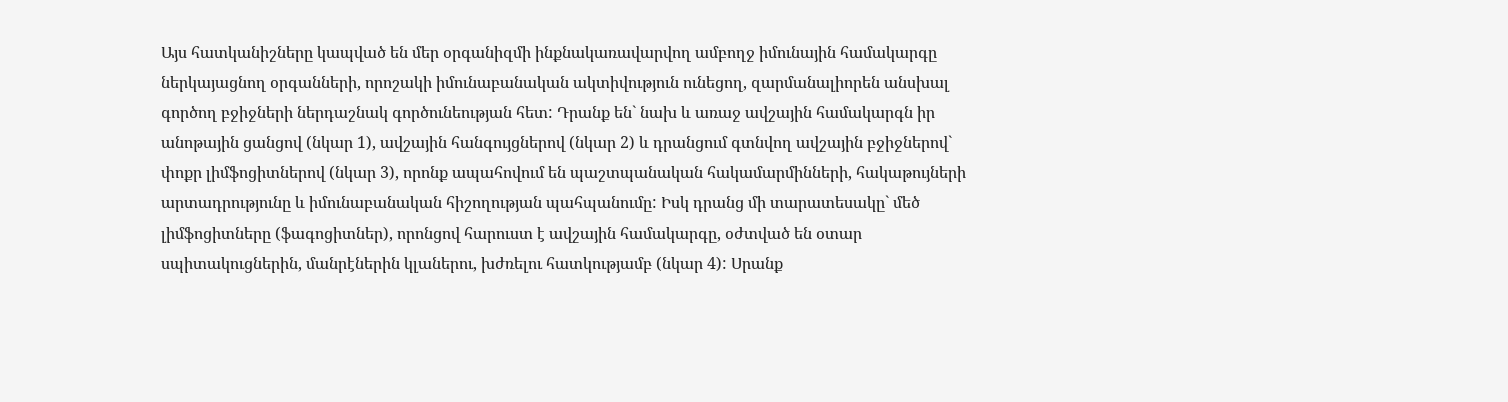Այս հատկանիշները կապված են մեր օրգանիզմի ինքնակառավարվող ամբողջ իմունային համակարգը ներկայացնող օրգանների, որոշակի իմունաբանական ակտիվություն ունեցող, զարմանալիորեն անսխալ գործող բջիջների ներդաշնակ գործունեության հետ: Դրանք են` նախ և առաջ ավշային համակարգն իր անոթային ցանցով (նկար 1), ավշային հանգույցներով (նկար 2) և դրանցում գտնվող ավշային բջիջներով` փոքր լիմֆոցիտներով (նկար 3), որոնք ապահովում են պաշտպանական հակամարմինների, հակաթույների արտադրությունը և իմունաբանական հիշողության պահպանումը: Իսկ դրանց մի տարատեսակը` մեծ լիմֆոցիտները (ֆագոցիտներ), որոնցով հարուստ է ավշային համակարգը, օժտված են օտար սպիտակուցներին, մանրէներին կլաներու, խժռելու հատկությամբ (նկար 4): Սրանք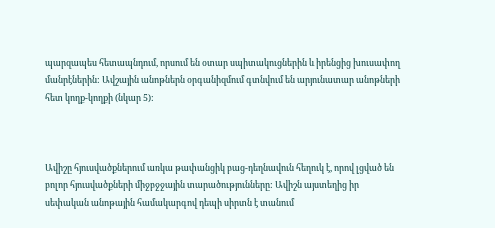պարզապես հետապնդում, որսում են օտար սպիտակուցներին և իրենցից խուսափող մանրէներին: Ավշային անոթներն օրգանիզմում գտնվում են արյունատար անոթների հետ կողք-կողքի (նկար 5):



Ավիշը հյուսվածքներում առկա թափանցիկ բաց-դեղնավուն հեղուկ է, որով լցված են բոլոր հյուսվածքների միջբջջային տարածությունները: Ավիշն այստեղից իր սեփական անոթային համակարգով դեպի սիրտն է տանում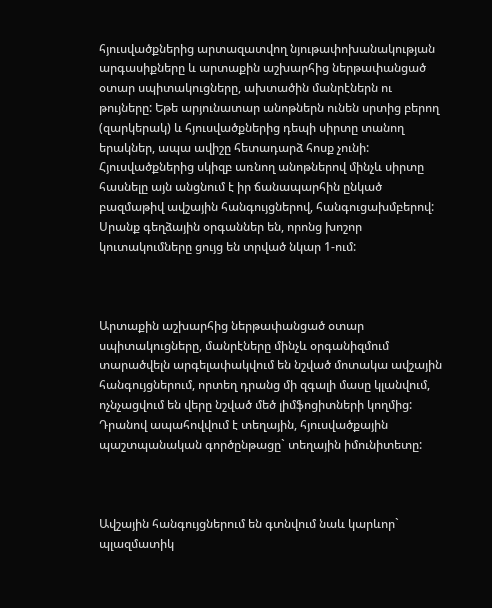հյուսվածքներից արտազատվող նյութափոխանակության արգասիքները և արտաքին աշխարհից ներթափանցած օտար սպիտակուցները, ախտածին մանրէներն ու թույները: Եթե արյունատար անոթներն ունեն սրտից բերող (զարկերակ) և հյուսվածքներից դեպի սիրտը տանող երակներ, ապա ավիշը հետադարձ հոսք չունի: Հյուսվածքներից սկիզբ առնող անոթներով մինչև սիրտը հասնելը այն անցնում է իր ճանապարհին ընկած բազմաթիվ ավշային հանգույցներով, հանգուցախմբերով: Սրանք գեղձային օրգաններ են, որոնց խոշոր կուտակումները ցույց են տրված նկար 1-ում:



Արտաքին աշխարհից ներթափանցած օտար սպիտակուցները, մանրէները մինչև օրգանիզմում տարածվելն արգելափակվում են նշված մոտակա ավշային հանգույցներում, որտեղ դրանց մի զգալի մասը կլանվում, ոչնչացվում են վերը նշված մեծ լիմֆոցիտների կողմից: Դրանով ապահովվում է տեղային, հյուսվածքային պաշտպանական գործընթացը` տեղային իմունիտետը:



Ավշային հանգույցներում են գտնվում նաև կարևոր` պլազմատիկ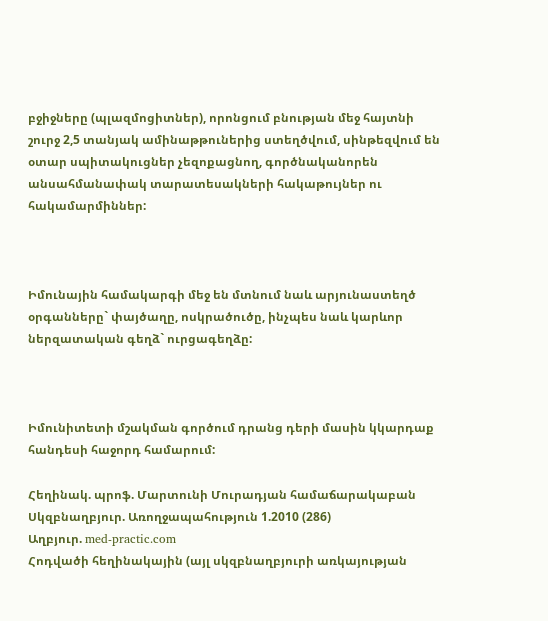բջիջները (պլազմոցիտներ), որոնցում բնության մեջ հայտնի շուրջ 2,5 տանյակ ամինաթթուներից ստեղծվում, սինթեզվում են օտար սպիտակուցներ չեզոքացնող, գործնականորեն անսահմանափակ տարատեսակների հակաթույներ ու հակամարմիններ:



Իմունային համակարգի մեջ են մտնում նաև արյունաստեղծ օրգանները` փայծաղը, ոսկրածուծը, ինչպես նաև կարևոր ներզատական գեղձ` ուրցագեղձը:



Իմունիտետի մշակման գործում դրանց դերի մասին կկարդաք հանդեսի հաջորդ համարում:

Հեղինակ. պրոֆ. Մարտունի Մուրադյան համաճարակաբան
Սկզբնաղբյուր. Առողջապահություն 1.2010 (286)
Աղբյուր. med-practic.com
Հոդվածի հեղինակային (այլ սկզբնաղբյուրի առկայության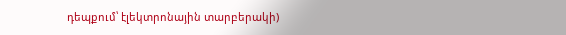դեպքում՝ էլեկտրոնային տարբերակի)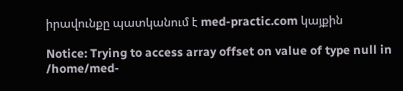իրավունքը պատկանում է med-practic.com կայքին

Notice: Trying to access array offset on value of type null in /home/med-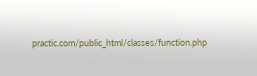practic.com/public_html/classes/function.php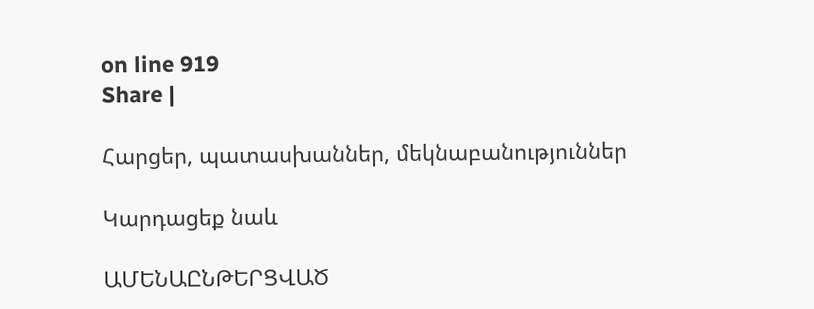on line 919
Share |

Հարցեր, պատասխաններ, մեկնաբանություններ

Կարդացեք նաև

ԱՄԵՆԱԸՆԹԵՐՑՎԱԾ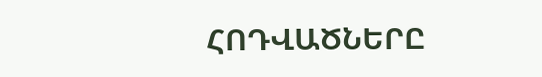ՀՈԴՎԱԾՆԵՐԸ